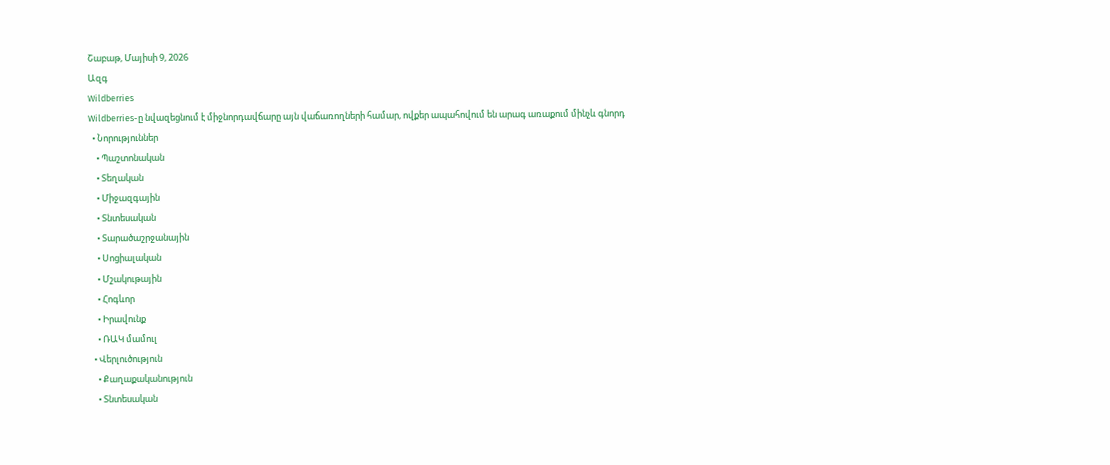Շաբաթ, Մայիսի 9, 2026
Ազգ
Wildberries
Wildberries-ը նվազեցնում է միջնորդավճարը այն վաճառողների համար, ովքեր ապահովում են արագ առաքում մինչև գնորդ
  • Նորություններ
    • Պաշտոնական
    • Տեղական
    • Միջազգային
    • Տնտեսական
    • Տարածաշրջանային
    • Սոցիալական
    • Մշակութային
    • Հոգևոր
    • Իրավունք
    • ՌԱԿ մամուլ
  • Վերլուծություն
    • Քաղաքականություն
    • Տնտեսական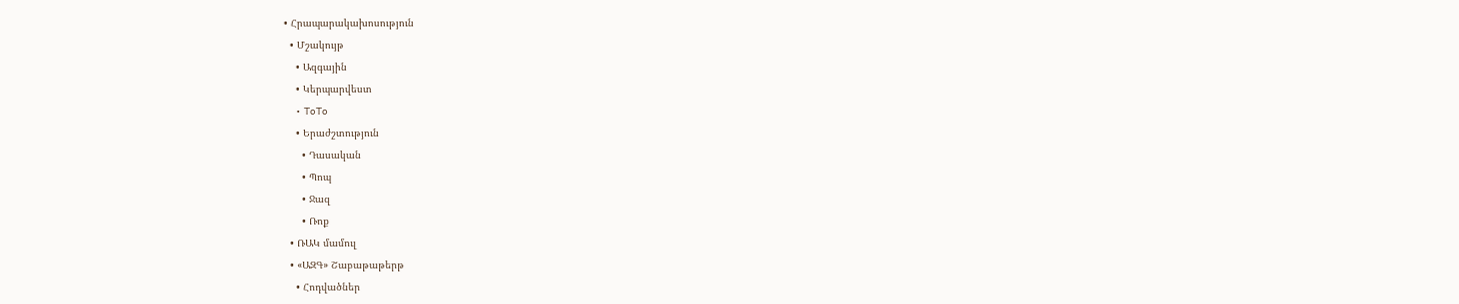• Հրապարակախոսություն
  • Մշակույթ
    • Ազգային
    • Կերպարվեստ
    • ToTo
    • Երաժշտություն
      • Դասական
      • Պոպ
      • Ջազ
      • Ռոք
  • ՌԱԿ մամուլ
  • «ԱԶԳ» Շաբաթաթերթ
    • Հոդվածներ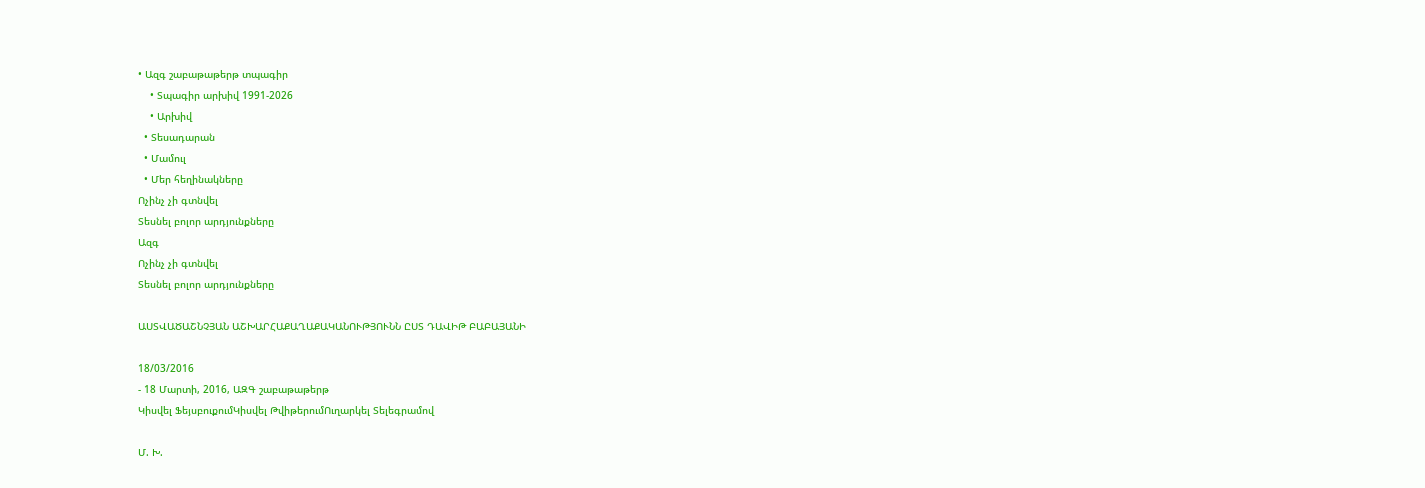• Ազգ շաբաթաթերթ տպագիր
    • Տպագիր արխիվ 1991-2026
    • Արխիվ
  • Տեսադարան
  • Մամուլ
  • Մեր հեղինակները
Ոչինչ չի գտնվել
Տեսնել բոլոր արդյունքները
Ազգ
Ոչինչ չի գտնվել
Տեսնել բոլոր արդյունքները

ԱՍՏՎԱԾԱՇՆՉՅԱՆ ԱՇԽԱՐՀԱՔԱՂԱՔԱԿԱՆՈՒԹՅՈՒՆՆ ԸՍՏ ԴԱՎԻԹ ԲԱԲԱՅԱՆԻ

18/03/2016
- 18 Մարտի, 2016, ԱԶԳ շաբաթաթերթ
Կիսվել ՖեյսբուքումԿիսվել ԹվիթերումՈւղարկել Տելեգրամով

Մ. Խ.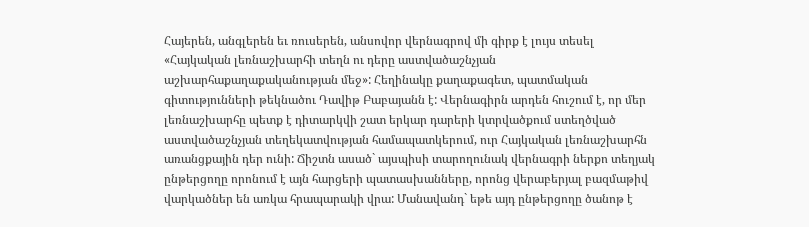Հայերեն, անգլերեն եւ ռուսերեն, անսովոր վերնագրով մի գիրք է լույս տեսել «Հայկական լեռնաշխարհի տեղն ու դերը աստվածաշնչյան աշխարհաքաղաքականության մեջ»: Հեղինակը քաղաքագետ, պատմական գիտությունների թեկնածու Դավիթ Բաբայանն է: Վերնագիրն արդեն հուշում է, որ մեր լեռնաշխարհը պետք է դիտարկվի շատ երկար դարերի կտրվածքում ստեղծված աստվածաշնչյան տեղեկատվության համապատկերում, ուր Հայկական լեռնաշխարհն առանցքային դեր ունի: Ճիշտն ասած` այսպիսի տարողունակ վերնագրի ներքո տեղյակ ընթերցողը որոնում է այն հարցերի պատասխանները, որոնց վերաբերյալ բազմաթիվ վարկածներ են առկա հրապարակի վրա: Մանավանդ` եթե այդ ընթերցողը ծանոթ է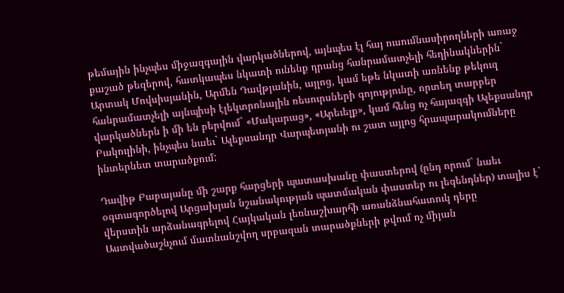թեմային ինչպես միջազգային վարկածներով, այնպես էլ հայ ուսումնասիրողների առաջ քաշած թեզերով, հատկապես նկատի ունենք դրանց հանրամատչելի հեղինակներին` Արտակ Մովսիսյանին, Արմեն Դավթյանին, այլոց, կամ եթե նկատի առնենք թեկուզ հանրամատչելի այնպիսի էլեկտրոնային ռեսուրսների գոյությունը, որտեղ տարբեր վարկածներն ի մի են բերվում` «Մակարաց», «Արեւելք», կամ հենց ոչ հայազգի Ալեքսանդր Բակուլինի, ինչպես նաեւ` Ալեքսանդր Վարպետյանի ու շատ այլոց հրապարակումները ինտերնետ տարածքում:

Դավիթ Բաբայանը մի շարք հարցերի պատասխանը փաստերով (ընդ որում` նաեւ օգտագործելով Արցախյան նշանակության պատմական փաստեր ու լեգենդներ) տալիս է` վերստին արձանագրելով Հայկական լեռնաշխարհի առանձնահատուկ դերը Աստվածաշնչում մատնանշվող սրբազան տարածքների թվում ոչ միյան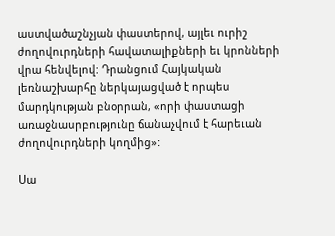աստվածաշնչյան փաստերով, այլեւ ուրիշ ժողովուրդների հավատալիքների եւ կրոնների վրա հենվելով: Դրանցում Հայկական լեռնաշխարհը ներկայացված է որպես մարդկության բնօրրան, «որի փաստացի առաջնասրբությունը ճանաչվում է հարեւան ժողովուրդների կողմից»:

Սա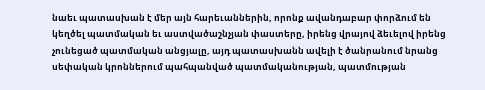նաեւ պատասխան է մեր այն հարեւաններին, որոնք ավանդաբար փորձում են կեղծել պատմական եւ աստվածաշնչյան փաստերը, իրենց վրայով ձեւելով իրենց չունեցած պատմական անցյալը, այդ պատասխանն ավելի է ծանրանում նրանց սեփական կրոններում պահպանված պատմականության, պատմության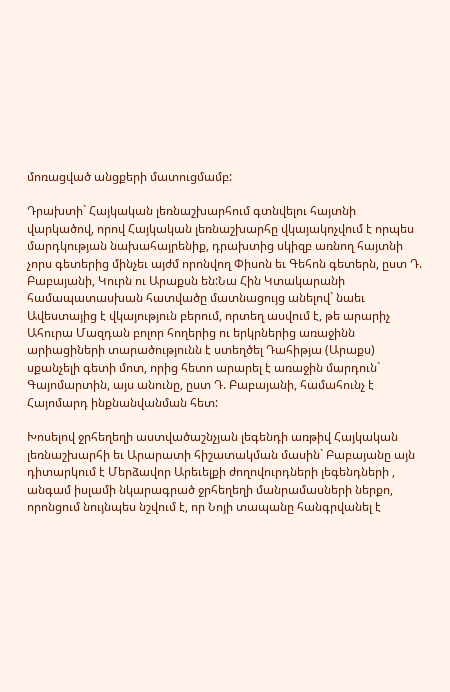մոռացված անցքերի մատուցմամբ:

Դրախտի` Հայկական լեռնաշխարհում գտնվելու հայտնի վարկածով, որով Հայկական լեռնաշխարհը վկայակոչվում է որպես մարդկության նախահայրենիք, դրախտից սկիզբ առնող հայտնի չորս գետերից մինչեւ այժմ որոնվող Փիսոն եւ Գեհոն գետերն, ըստ Դ. Բաբայանի, Կուրն ու Արաքսն են:Նա Հին Կտակարանի համապատասխան հատվածը մատնացույց անելով` նաեւ Ավեստայից է վկայություն բերում, որտեղ ասվում է, թե արարիչ Ահուրա Մազդան բոլոր հողերից ու երկրներից առաջինն արիացիների տարածությունն է ստեղծել Դահիթյա (Արաքս) սքանչելի գետի մոտ, որից հետո արարել է առաջին մարդուն` Գայոմարտին, այս անունը, ըստ Դ. Բաբայանի, համահունչ է Հայոմարդ ինքնանվանման հետ:

Խոսելով ջրհեղեղի աստվածաշնչյան լեգենդի առթիվ Հայկական լեռնաշխարհի եւ Արարատի հիշատակման մասին` Բաբայանը այն դիտարկում է Մերձավոր Արեւելքի ժողովուրդների լեգենդների , անգամ իսլամի նկարագրած ջրհեղեղի մանրամասների ներքո, որոնցում նույնպես նշվում է, որ Նոյի տապանը հանգրվանել է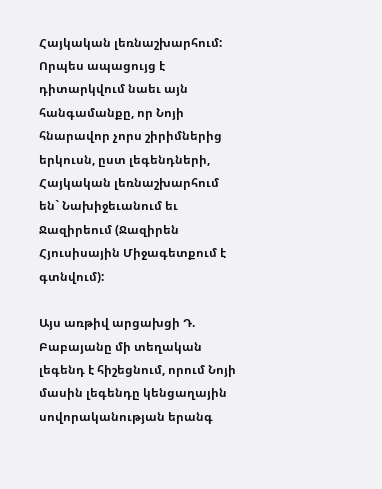Հայկական լեռնաշխարհում: Որպես ապացույց է դիտարկվում նաեւ այն հանգամանքը, որ Նոյի հնարավոր չորս շիրիմներից երկուսն, ըստ լեգենդների, Հայկական լեռնաշխարհում են` Նախիջեւանում եւ Ջազիրեում (Ջազիրեն Հյուսիսային Միջագետքում է գտնվում):

Այս առթիվ արցախցի Դ. Բաբայանը մի տեղական լեգենդ է հիշեցնում, որում Նոյի մասին լեգենդը կենցաղային սովորականության երանգ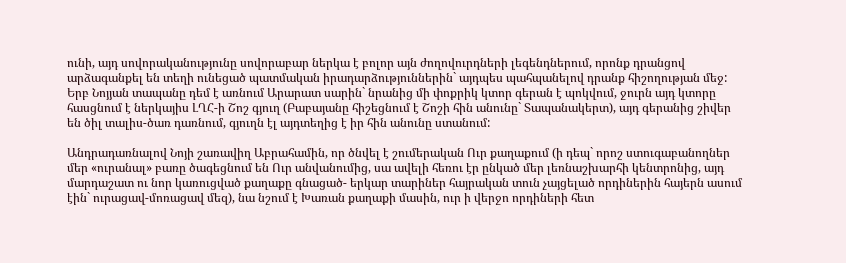ունի, այդ սովորականությունը սովորաբար ներկա է բոլոր այն ժողովուրդների լեգենդներում, որոնք դրանցով արձագանքել են տեղի ունեցած պատմական իրադարձություններին` այդպես պահպանելով դրանք հիշողության մեջ: Երբ Նոյյան տապանը դեմ է առնում Արարատ սարին` նրանից մի փոքրիկ կտոր գերան է պոկվում, ջուրն այդ կտորը հասցնում է ներկայիս ԼՂՀ-ի Շոշ գյուղ (Բաբայանը հիշեցնում է Շոշի հին անունը` Տապանակերտ), այդ գերանից շիվեր են ծիլ տալիս-ծառ դառնում, գյուղն էլ այդտեղից է իր հին անունը ստանում:

Անդրադառնալով Նոյի շառավիղ Աբրահամին, որ ծնվել է շումերական Ուր քաղաքում (ի դեպ` որոշ ստուգաբանողներ մեր «ուրանալ» բառը ծագեցնում են Ուր անվանումից, սա ավելի հեռու էր ընկած մեր լեռնաշխարհի կենտրոնից, այդ մարդաշատ ու նոր կառուցված քաղաքը գնացած- երկար տարիներ հայրական տուն չայցելած որդիներին հայերն ասում էին` ուրացավ-մոռացավ մեզ), նա նշում է Խառան քաղաքի մասին, ուր ի վերջո որդիների հետ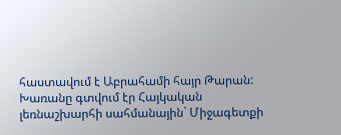հաստավում է Աբրահամի հայր Թարան: Խառանը գտվում էր Հայկական լեռնաշխարհի սահմանային` Միջագետքի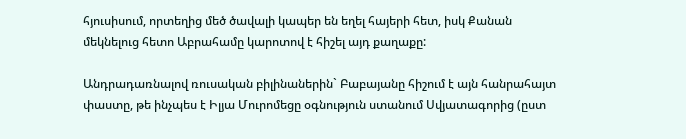հյուսիսում, որտեղից մեծ ծավալի կապեր են եղել հայերի հետ, իսկ Քանան մեկնելուց հետո Աբրահամը կարոտով է հիշել այդ քաղաքը:

Անդրադառնալով ռուսական բիլինաներին` Բաբայանը հիշում է այն հանրահայտ փաստը, թե ինչպես է Իլյա Մուրոմեցը օգնություն ստանում Սվյատագորից (ըստ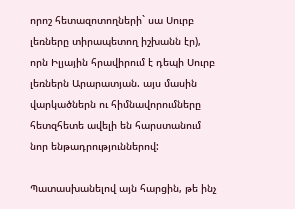որոշ հետազոտողների` սա Սուրբ լեռները տիրապետող իշխանն էր), որն Իլյային հրավիրում է դեպի Սուրբ լեռներն Արարատյան. այս մասին վարկածներն ու հիմնավորումները հետզհետե ավելի են հարստանում նոր ենթադրություններով:

Պատասխանելով այն հարցին, թե ինչ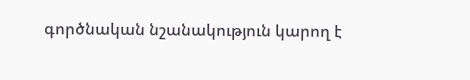գործնական նշանակություն կարող է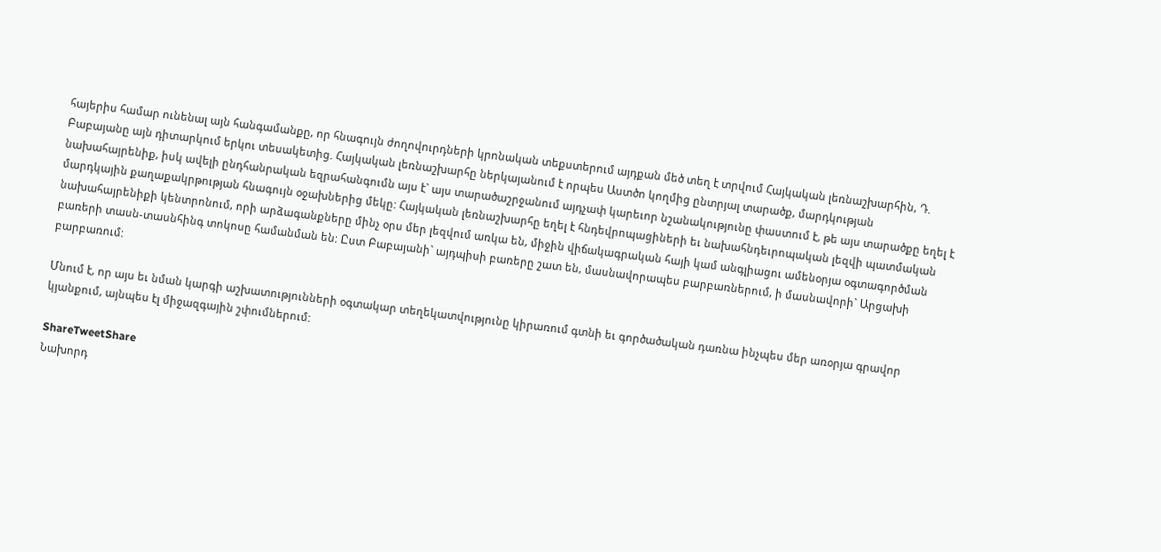հայերիս համար ունենալ այն հանգամանքը, որ հնագույն ժողովուրդների կրոնական տեքստերում այդքան մեծ տեղ է տրվում Հայկական լեռնաշխարհին, Դ. Բաբայանը այն դիտարկում երկու տեսակետից. Հայկական լեռնաշխարհը ներկայանում է որպես Աստծո կողմից ընտրյալ տարածք, մարդկության նախահայրենիք, իսկ ավելի ընդհանրական եզրահանգումն այս է` այս տարածաշրջանում այդչափ կարեւոր նշանակությունը փաստում է, թե այս տարածքը եղել է մարդկային քաղաքակրթության հնագույն օջախներից մեկը: Հայկական լեռնաշխարհը եղել է հնդեվրոպացիների եւ նախահնդեւրոպական լեզվի պատմական նախահայրենիքի կենտրոնում, որի արձագանքները մինչ օրս մեր լեզվում առկա են, միջին վիճակագրական հայի կամ անգլիացու ամենօրյա օգտագործման բառերի տասն-տասնհինգ տոկոսը համանման են: Ըստ Բաբայանի` այդպիսի բառերը շատ են, մասնավորապես բարբառներում, ի մասնավորի` Արցախի բարբառում:

Մնում է, որ այս եւ նման կարգի աշխատությունների օգտակար տեղեկատվությունը կիրառում գտնի եւ գործածական դառնա ինչպես մեր առօրյա գրավոր կյանքում, այնպես էլ միջազգային շփումներում:

ShareTweetShare
Նախորդ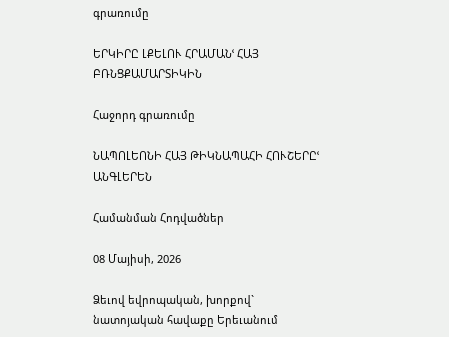գրառումը

ԵՐԿԻՐԸ ԼՔԵԼՈՒ ՀՐԱՄԱՆՙ ՀԱՅ ԲՌՆՑՔԱՄԱՐՏԻԿԻՆ

Հաջորդ գրառումը

ՆԱՊՈԼԵՈՆԻ ՀԱՅ ԹԻԿՆԱՊԱՀԻ ՀՈՒՇԵՐԸՙ ԱՆԳԼԵՐԵՆ

Համանման Հոդվածներ

08 Մայիսի, 2026

Ձեւով եվրոպական, խորքով` նատոյական հավաքը Երեւանում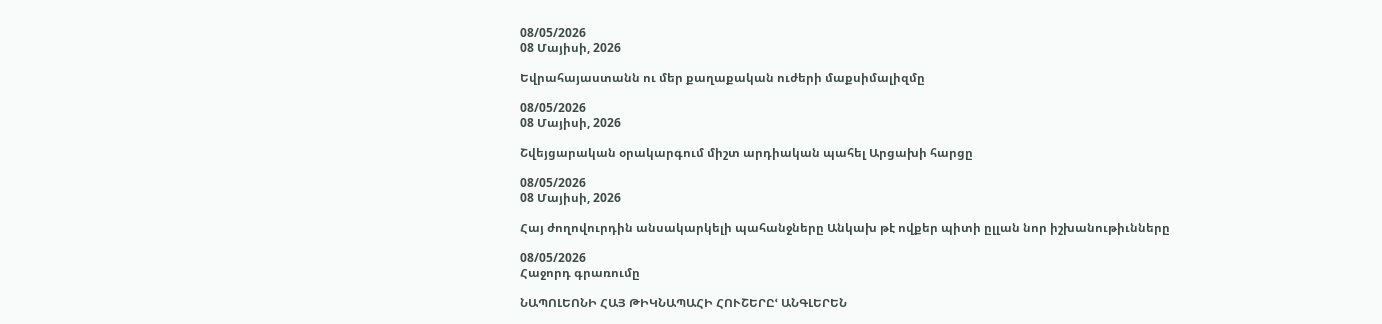08/05/2026
08 Մայիսի, 2026

Եվրահայաստանն ու մեր քաղաքական ուժերի մաքսիմալիզմը

08/05/2026
08 Մայիսի, 2026

Շվեյցարական օրակարգում միշտ արդիական պահել Արցախի հարցը

08/05/2026
08 Մայիսի, 2026

Հայ ժողովուրդին անսակարկելի պահանջները Անկախ թէ ովքեր պիտի ըլլան նոր իշխանութիւնները

08/05/2026
Հաջորդ գրառումը

ՆԱՊՈԼԵՈՆԻ ՀԱՅ ԹԻԿՆԱՊԱՀԻ ՀՈՒՇԵՐԸՙ ԱՆԳԼԵՐԵՆ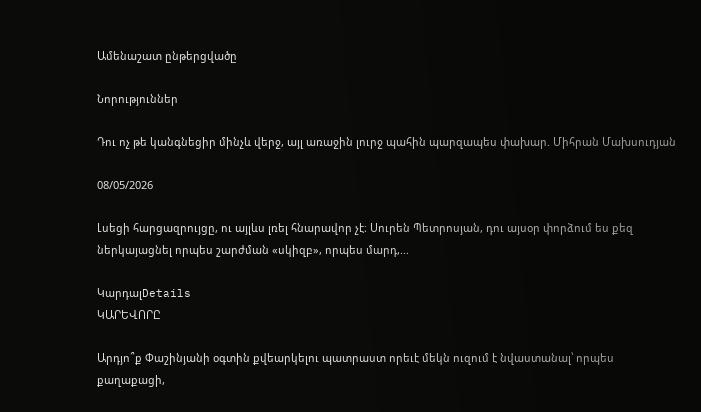Ամենաշատ ընթերցվածը

Նորություններ

Դու ոչ թե կանգնեցիր մինչև վերջ, այլ առաջին լուրջ պահին պարզապես փախար. Միհրան Մախսուդյան

08/05/2026

Լսեցի հարցազրույցը, ու այլևս լռել հնարավոր չէ։ Սուրեն Պետրոսյան, դու այսօր փորձում ես քեզ ներկայացնել որպես շարժման «սկիզբ», որպես մարդ,...

ԿարդալDetails
ԿԱՐԵՎՈՐԸ

Արդյո՞ք Փաշինյանի օգտին քվեարկելու պատրաստ որեւէ մեկն ուզում է նվաստանալ՝ որպես քաղաքացի,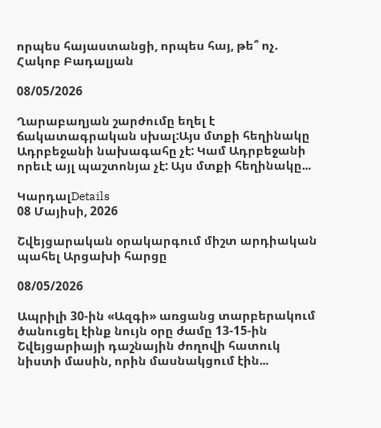որպես հայաստանցի, որպես հայ, թե՞ ոչ. Հակոբ Բադալյան

08/05/2026

Ղարաբաղյան շարժումը եղել է ճակատագրական սխալ:Այս մտքի հեղինակը Ադրբեջանի նախագահը չէ: Կամ Ադրբեջանի որեւէ այլ պաշտոնյա չէ: Այս մտքի հեղինակը...

ԿարդալDetails
08 Մայիսի, 2026

Շվեյցարական օրակարգում միշտ արդիական պահել Արցախի հարցը

08/05/2026

Ապրիլի 30-ին «Ազգի» առցանց տարբերակում ծանուցել էինք նույն օրը ժամը 13-15-ին Շվեյցարիայի դաշնային ժողովի հատուկ նիստի մասին, որին մասնակցում էին...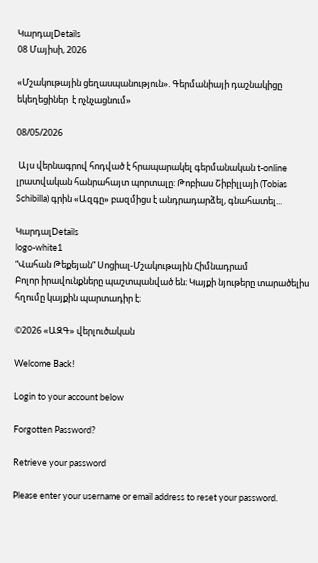ԿարդալDetails
08 Մայիսի, 2026

«Մշակութային ցեղասպանություն». Գերմանիայի դաշնակիցը եկեղեցիներ  է ոչնչացնում»

08/05/2026

 Այս վերնագրով հոդված է հրապարակել գերմանական t-online լրատվական հանրահայտ պորտալը: Թոբիաս Շիբիլլայի (Tobias Schibilla) գրին «Ազգը» բազմիցս է անդրադարձել, գնահատել...

ԿարդալDetails
logo-white1
“Վահան Թեքեյան” Սոցիալ-Մշակութային Հիմնադրամ
Բոլոր իրավունքները պաշտպանված են։ Կայքի նյութերը տարածելիս հղումը կայքին պարտադիր է։

©2026 «ԱԶԳ» վերլուծական

Welcome Back!

Login to your account below

Forgotten Password?

Retrieve your password

Please enter your username or email address to reset your password.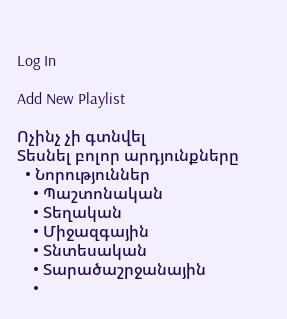Log In

Add New Playlist

Ոչինչ չի գտնվել
Տեսնել բոլոր արդյունքները
  • Նորություններ
    • Պաշտոնական
    • Տեղական
    • Միջազգային
    • Տնտեսական
    • Տարածաշրջանային
    •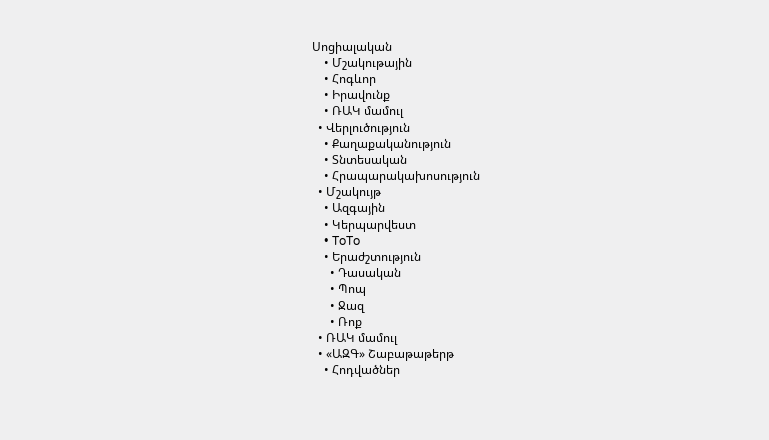Սոցիալական
    • Մշակութային
    • Հոգևոր
    • Իրավունք
    • ՌԱԿ մամուլ
  • Վերլուծություն
    • Քաղաքականություն
    • Տնտեսական
    • Հրապարակախոսություն
  • Մշակույթ
    • Ազգային
    • Կերպարվեստ
    • ToTo
    • Երաժշտություն
      • Դասական
      • Պոպ
      • Ջազ
      • Ռոք
  • ՌԱԿ մամուլ
  • «ԱԶԳ» Շաբաթաթերթ
    • Հոդվածներ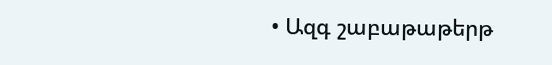• Ազգ շաբաթաթերթ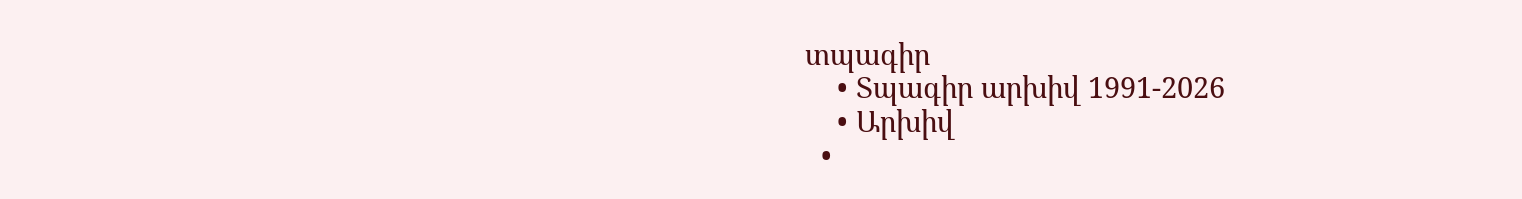տպագիր
    • Տպագիր արխիվ 1991-2026
    • Արխիվ
  •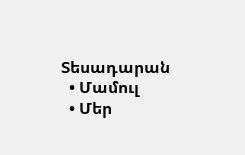Տեսադարան
  • Մամուլ
  • Մեր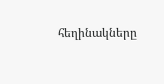հեղինակները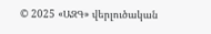© 2025 «ԱԶԳ» վերլուծական